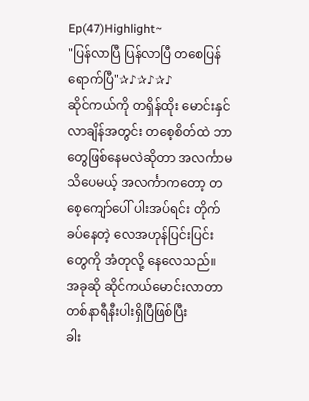Ep(47)Highlight~
"ပြန်လာပြီ ပြန်လာပြီ တစေပြန်ရောက်ပြီ"✰♪✰♪✰♪
ဆိုင်ကယ်ကို တရှိန်ထိုး မောင်းနှင်လာချိန်အတွင်း တစေ့စိတ်ထဲ ဘာတွေဖြစ်နေမလဲဆိုတာ အလင်္ကာမသိပေမယ့် အလင်္ကာကတော့ တစေ့ကျော်ပေါ် ပါးအပ်ရင်း တိုက်ခပ်နေတဲ့ လေအဟုန်ပြင်းပြင်းတွေကို အံတုလို့ နေလေသည်။
အခုဆို ဆိုင်ကယ်မောင်းလာတာ တစ်နာရီနီးပါးရှိပြီဖြစ်ပြီး
ခါး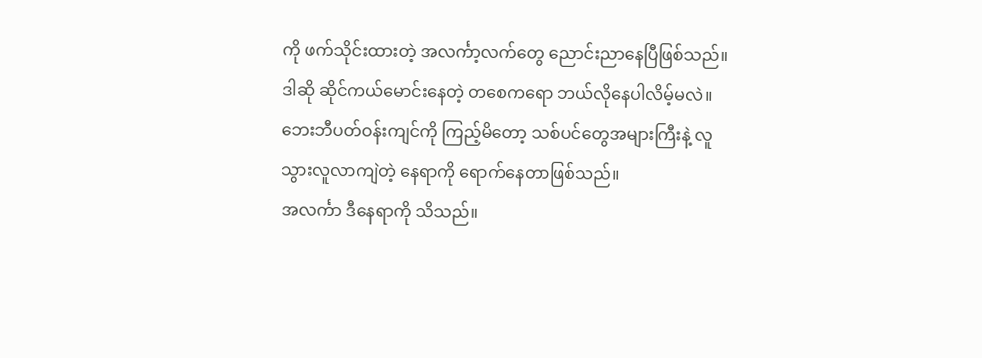ကို ဖက်သိုင်းထားတဲ့ အလင်္ကာ့လက်တွေ ညောင်းညာနေပြီဖြစ်သည်။
ဒါဆို ဆိုင်ကယ်မောင်းနေတဲ့ တစေကရော ဘယ်လိုနေပါလိမ့်မလဲ။
ဘေးဘီပတ်ဝန်းကျင်ကို ကြည့်မိတော့ သစ်ပင်တွေအများကြီးနဲ့ လူသွားလူလာကျဲတဲ့ နေရာကို ရောက်နေတာဖြစ်သည်။
အလင်္ကာ ဒီနေရာကို သိသည်။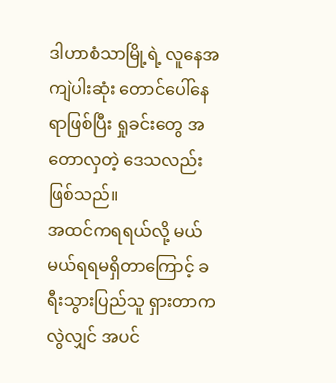ဒါဟာစံသာမြို့ရဲ့ လူနေအကျဲပါးဆုံး တောင်ပေါ်နေရာဖြစ်ပြီး ရှုခင်းတွေ အတောလှတဲ့ ဒေသလည်းဖြစ်သည်။
အထင်ကရရယ်လို့ မယ်မယ်ရရမရှိတာကြောင့် ခရီးသွားပြည်သူ ရှားတာကလွဲလျှင် အပင်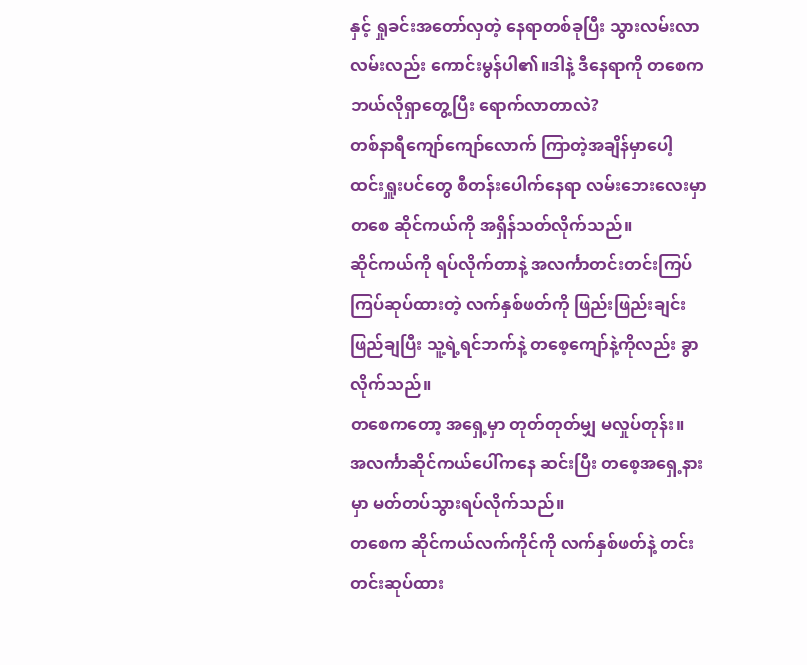နှင့် ရှုခင်းအတော်လှတဲ့ နေရာတစ်ခုပြီး သွားလမ်းလာလမ်းလည်း ကောင်းမွန်ပါ၏။ဒါနဲ့ ဒီနေရာကို တစေက ဘယ်လိုရှာတွေ့ပြီး ရောက်လာတာလဲ?
တစ်နာရီကျော်ကျော်လောက် ကြာတဲ့အချိန်မှာပေါ့
ထင်းရှူးပင်တွေ စီတန်းပေါက်နေရာ လမ်းဘေးလေးမှာ တစေ ဆိုင်ကယ်ကို အရှိန်သတ်လိုက်သည်။
ဆိုင်ကယ်ကို ရပ်လိုက်တာနဲ့ အလင်္ကာတင်းတင်းကြပ်ကြပ်ဆုပ်ထားတဲ့ လက်နှစ်ဖတ်ကို ဖြည်းဖြည်းချင်းဖြည်ချပြီး သူ့ရဲ့ရင်ဘက်နဲ့ တစေ့ကျော်နဲ့ကိုလည်း ခွာလိုက်သည်။
တစေကတော့ အရှေ့မှာ တုတ်တုတ်မျှ မလှုပ်တုန်း။
အလင်္ကာဆိုင်ကယ်ပေါ်ကနေ ဆင်းပြီး တစေ့အရှေ့နားမှာ မတ်တပ်သွားရပ်လိုက်သည်။
တစေက ဆိုင်ကယ်လက်ကိုင်ကို လက်နှစ်ဖတ်နဲ့ တင်းတင်းဆုပ်ထား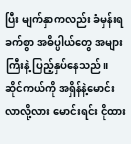ပြီး မျက်နှာကလည်း ခံမှန်းရခက်စွာ အဓိပ္ပါယ်တွေ အများကြီးနဲ့ ပြည့်နှပ်နေသည်။
ဆိုင်ကယ်ကို အရှိန်နဲ့မောင်းလာလို့လား မောင်းရင်း ငိုထား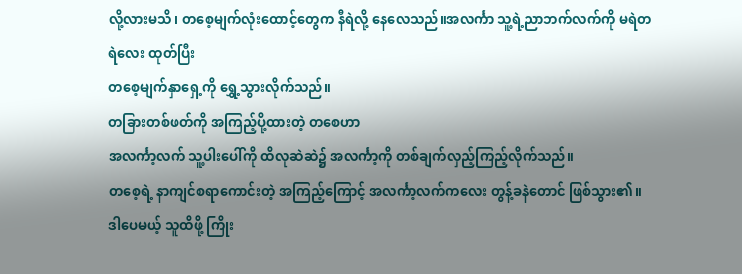လို့လားမသိ၊ တစေ့မျက်လုံးထောင့်တွေက နီရဲလို့ နေလေသည်။အလင်္ကာ သူ့ရဲ့ညာဘက်လက်ကို မရဲတရဲလေး ထုတ်ပြီး
တစေ့မျက်နှာရှေ့ကို ရွှေ့သွားလိုက်သည်။
တခြားတစ်ဖတ်ကို အကြည့်ပို့ထားတဲ့ တစေဟာ
အလင်္ကာ့လက် သူ့ပါးပေါ်ကို ထိလုဆဲဆဲ၌ အလင်္ကာ့ကို တစ်ချက်လှည့်ကြည့်လိုက်သည်။
တစေ့ရဲ့ နာကျင်စရာကောင်းတဲ့ အကြည့်ကြောင့် အလင်္ကာ့လက်ကလေး တွန့်ခနဲတောင် ဖြစ်သွား၏။
ဒါပေမယ့် သူထိဖို့ ကြိုး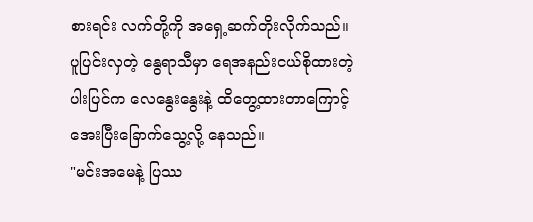စားရင်း လက်တို့ကို အရှေ့ဆက်တိုးလိုက်သည်။
ပူပြင်းလှတဲ့ နွေရာသီမှာ ရေအနည်းငယ်စိုထားတဲ့ ပါးပြင်က လေနွေးနွေးနဲ့ ထိတွေ့ထားတာကြောင့် အေးပြီးခြောက်သွေ့လို့ နေသည်။
"မင်းအမေနဲ့ ပြဿ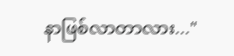နာဖြစ်လာတာလား..."